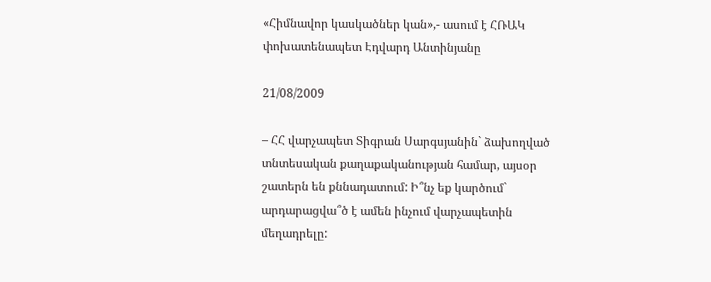«Հիմնավոր կասկածներ կան»,- ասում է ՀՌԱԿ փոխատենապետ Էդվարդ Անտինյանը

21/08/2009

– ՀՀ վարչապետ Տիգրան Սարգսյանին` ձախողված տնտեսական քաղաքականության համար, այսօր շատերն են քննադատում: Ի՞նչ եք կարծում` արդարացվա՞ծ է ամեն ինչում վարչապետին մեղադրելը: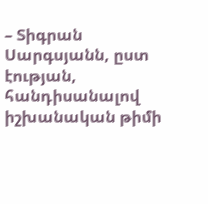– Տիգրան Սարգսյանն, ըստ էության, հանդիսանալով իշխանական թիմի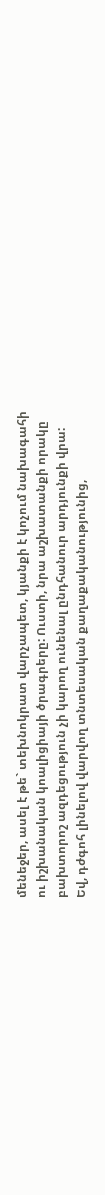մենեջեր, ասել է թե` տեխնոկրատ վարչապետ, կյանքի է կոչում նախագահի ու իշխանական կոալիցիայի ծրագրերը: Ուստի, նրա աշխատանքի որակը բախտորոշ ազդեցություն չի կարող ունենալ ընդհանուր արդյունքի վրա: Եվ, դժգոհ լինելով վարվող տնտեսական քաղաքականությունից,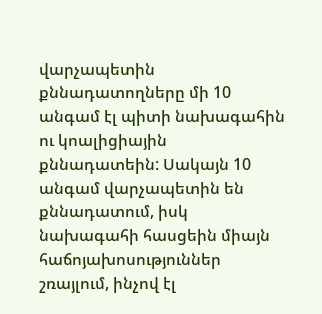վարչապետին քննադատողները մի 10 անգամ էլ պիտի նախագահին ու կոալիցիային քննադատեին: Սակայն 10 անգամ վարչապետին են քննադատում, իսկ նախագահի հասցեին միայն հաճոյախոսություններ շռայլում, ինչով էլ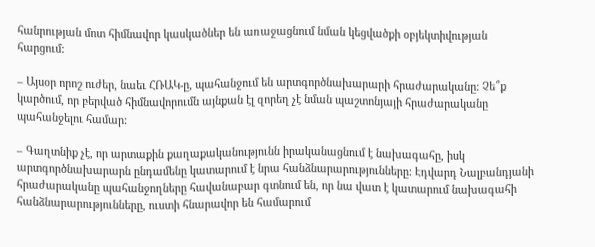հանրության մոտ հիմնավոր կասկածներ են առաջացնում նման կեցվածքի օբյեկտիվության հարցում:

– Այսօր որոշ ուժեր, նաեւ ՀՌԱԿ-ը, պահանջում են արտգործնախարարի հրաժարականը: Չե՞ք կարծում, որ բերված հիմնավորումն այնքան էլ զորեղ չէ նման պաշտոնյայի հրաժարականը պահանջելու համար:

– Գաղտնիք չէ, որ արտաքին քաղաքականությունն իրականացնում է նախագահը, իսկ արտգործնախարարն ընդամենը կատարում է նրա հանձնարարությունները: Էդվարդ Նալբանդյանի հրաժարականը պահանջողները հավանաբար գտնում են, որ նա վատ է կատարում նախագահի հանձնարարությունները, ուստի հնարավոր են համարում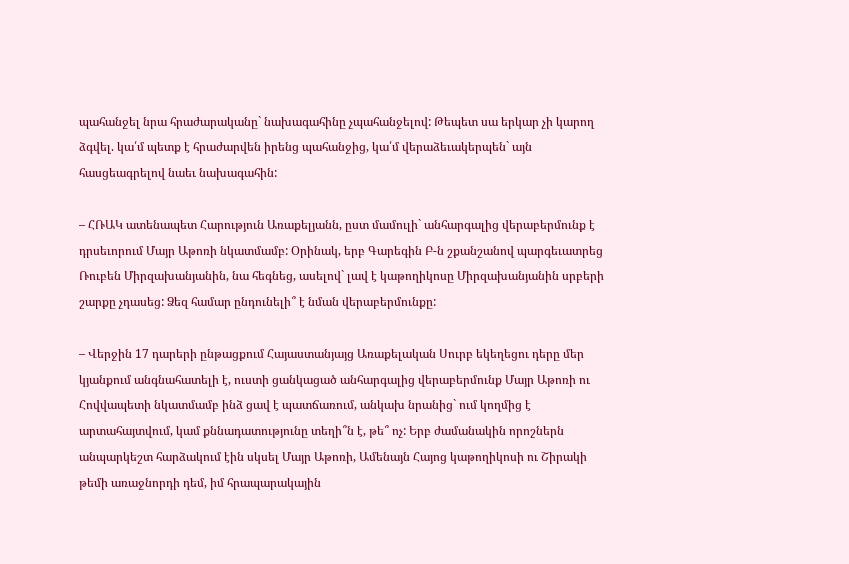պահանջել նրա հրաժարականը` նախագահինը չպահանջելով: Թեպետ սա երկար չի կարող ձգվել. կա՛մ պետք է հրաժարվեն իրենց պահանջից, կա՛մ վերաձեւակերպեն` այն հասցեագրելով նաեւ նախագահին:

– ՀՌԱԿ ատենապետ Հարություն Առաքելյանն, ըստ մամուլի` անհարգալից վերաբերմունք է դրսեւորում Մայր Աթոռի նկատմամբ: Օրինակ, երբ Գարեգին Բ-ն շքանշանով պարգեւատրեց Ռուբեն Միրզախանյանին, նա հեգնեց, ասելով` լավ է կաթողիկոսը Միրզախանյանին սրբերի շարքը չդասեց: Ձեզ համար ընդունելի՞ է նման վերաբերմունքը:

– Վերջին 17 դարերի ընթացքում Հայաստանյայց Առաքելական Սուրբ եկեղեցու դերը մեր կյանքում անգնահատելի է, ուստի ցանկացած անհարգալից վերաբերմունք Մայր Աթոռի ու Հովվապետի նկատմամբ ինձ ցավ է պատճառում, անկախ նրանից` ում կողմից է արտահայտվում, կամ քննադատությունը տեղի՞ն է, թե՞ ոչ: Երբ ժամանակին որոշներն անպարկեշտ հարձակում էին սկսել Մայր Աթոռի, Ամենայն Հայոց կաթողիկոսի ու Շիրակի թեմի առաջնորդի դեմ, իմ հրապարակային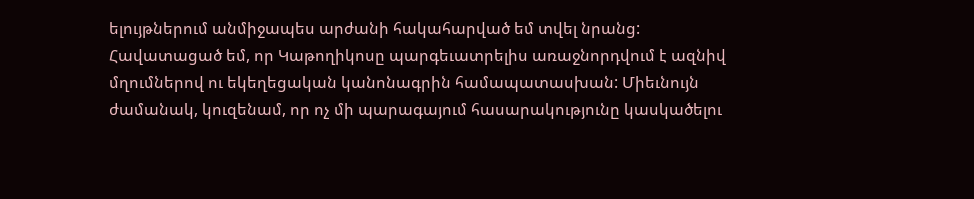ելույթներում անմիջապես արժանի հակահարված եմ տվել նրանց: Հավատացած եմ, որ Կաթողիկոսը պարգեւատրելիս առաջնորդվում է ազնիվ մղումներով ու եկեղեցական կանոնագրին համապատասխան: Միեւնույն ժամանակ, կուզենամ, որ ոչ մի պարագայում հասարակությունը կասկածելու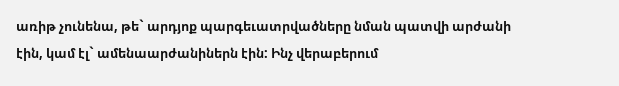առիթ չունենա, թե` արդյոք պարգեւատրվածները նման պատվի արժանի էին, կամ էլ` ամենաարժանիներն էին: Ինչ վերաբերում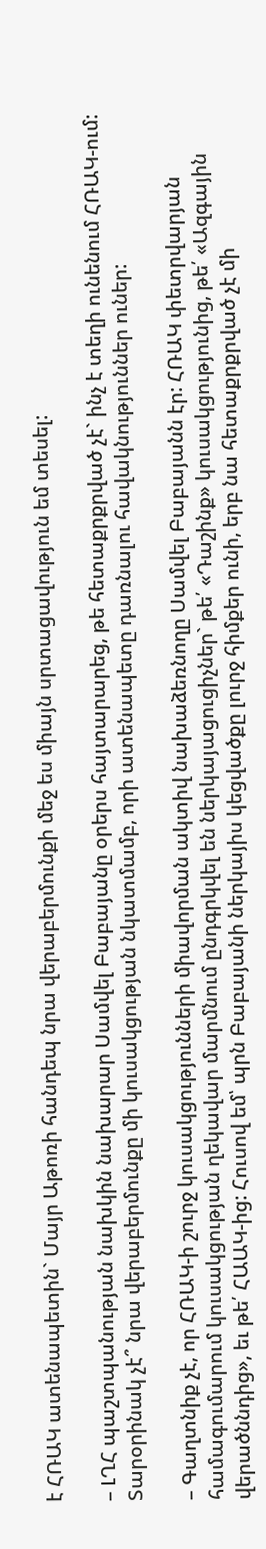է ՀՌԱԿ ատենապետին` Մայր Աթոռի հանդեպ նրա վերաբերմունքի մեջ ես միայն սրտացավություն եմ տեսել:

– ԼՂՀ պաշտպանության նախկին նախարար Սամվել Բաբայանը օրերս հայտարարեց, թե հետաքրքրված չէ` ինչ է տեղի ունենում ՀՌԱԿ-ում: Տարօրինակ չէ՞ նրա վերաբերմունքը մի կուսակցության նկատմամբ, որի ատենապետը դառնալու հավակնություններ ուներ:

– Գաղտնիք չէ, որ ՀՌԱԿ-ի շուրջ կուսակցությունների միավորման ակտիվ նախաձեռնողը Սամվել Բաբայանն էր: ՀՌԱԿ փետրվարյան համագումարում կուսակցության ղեկավար մարմնում ընդգրկվել են ներկայացուցիչներ` թե՛ «Դաշինք» կուսակցությունից, թե՛ «Ազգային վերածննդից», եւ թե՛ ՀԱԱԿ-ից: Հուսով եմ՝ պրն Բաբայանի ներկայիս կեցվածքը լուրջ հիմքեր ունի, երբ նա հետաքրքրված չէ մի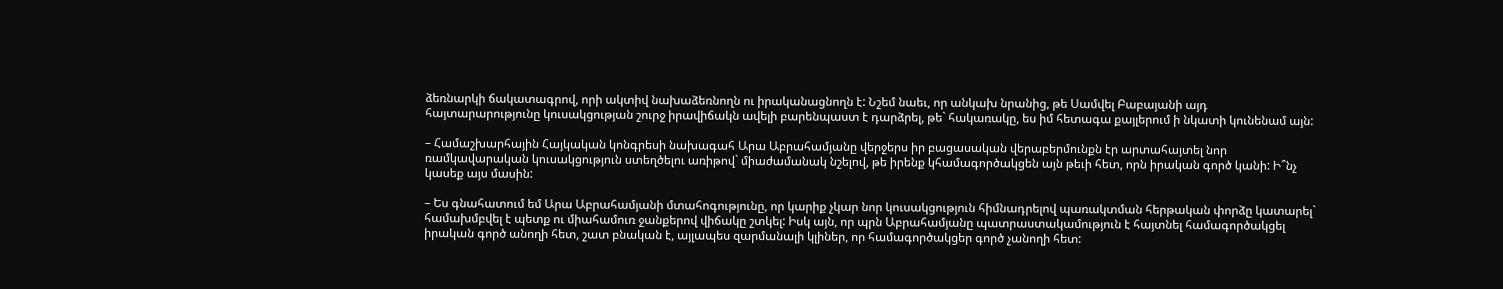ձեռնարկի ճակատագրով, որի ակտիվ նախաձեռնողն ու իրականացնողն է: Նշեմ նաեւ, որ անկախ նրանից, թե Սամվել Բաբայանի այդ հայտարարությունը կուսակցության շուրջ իրավիճակն ավելի բարենպաստ է դարձրել, թե` հակառակը, ես իմ հետագա քայլերում ի նկատի կունենամ այն:

– Համաշխարհային Հայկական կոնգրեսի նախագահ Արա Աբրահամյանը վերջերս իր բացասական վերաբերմունքն էր արտահայտել նոր ռամկավարական կուսակցություն ստեղծելու առիթով` միաժամանակ նշելով, թե իրենք կհամագործակցեն այն թեւի հետ, որն իրական գործ կանի: Ի՞նչ կասեք այս մասին:

– Ես գնահատում եմ Արա Աբրահամյանի մտահոգությունը, որ կարիք չկար նոր կուսակցություն հիմնադրելով պառակտման հերթական փորձը կատարել` համախմբվել է պետք ու միահամուռ ջանքերով վիճակը շտկել: Իսկ այն, որ պրն Աբրահամյանը պատրաստակամություն է հայտնել համագործակցել իրական գործ անողի հետ, շատ բնական է, այլապես զարմանալի կլիներ, որ համագործակցեր գործ չանողի հետ: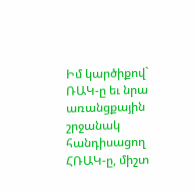Իմ կարծիքով` ՌԱԿ-ը եւ նրա առանցքային շրջանակ հանդիսացող ՀՌԱԿ-ը, միշտ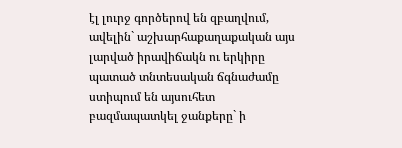էլ լուրջ գործերով են զբաղվում, ավելին` աշխարհաքաղաքական այս լարված իրավիճակն ու երկիրը պատած տնտեսական ճգնաժամը ստիպում են այսուհետ բազմապատկել ջանքերը` ի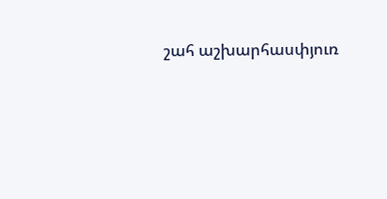շահ աշխարհասփյուռ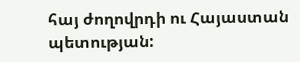հայ ժողովրդի ու Հայաստան պետության: